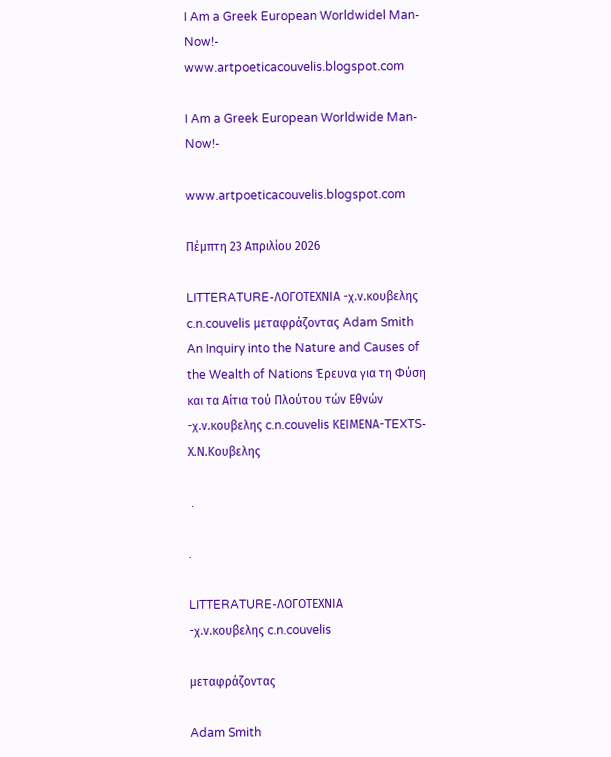I Am a Greek European Worldwidel Man-Now!- www.artpoeticacouvelis.blogspot.com

I Am a Greek European Worldwide Man-Now!-

www.artpoeticacouvelis.blogspot.com

Πέμπτη 23 Απριλίου 2026

LITTERATURE-ΛΟΓΟΤΕΧΝΙΑ -χ.ν.κουβελης c.n.couvelis μεταφράζοντας Adam Smith An Inquiry into the Nature and Causes of the Wealth of Nations Έρευνα για τη Φύση και τα Αίτια τού Πλούτου τών Εθνών -χ.ν.κουβελης c.n.couvelis ΚΕΙΜΕΝΑ-TEXTS-Χ.Ν.Κουβελης

 .

.

LITTERATURE-ΛΟΓΟΤΕΧΝΙΑ
-χ.ν.κουβελης c.n.couvelis

μεταφράζοντας

Adam Smith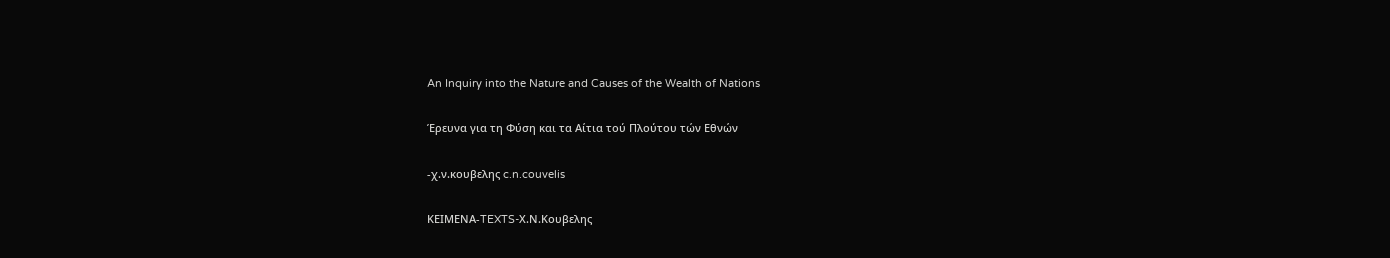An Inquiry into the Nature and Causes of the Wealth of Nations

Έρευνα για τη Φύση και τα Αίτια τού Πλούτου τών Εθνών

-χ.ν.κουβελης c.n.couvelis

ΚΕΙΜΕΝΑ-TEXTS-Χ.Ν.Κουβελης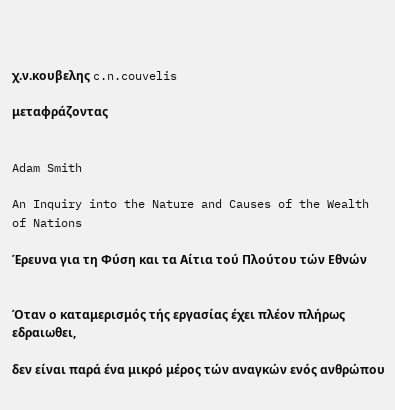χ.ν.κουβελης c.n.couvelis

μεταφράζοντας


Adam Smith

An Inquiry into the Nature and Causes of the Wealth of Nations

Έρευνα για τη Φύση και τα Αίτια τού Πλούτου τών Εθνών


Όταν ο καταμερισμός τής εργασίας έχει πλέον πλήρως εδραιωθει,

δεν είναι παρά ένα μικρό μέρος τών αναγκών ενός ανθρώπου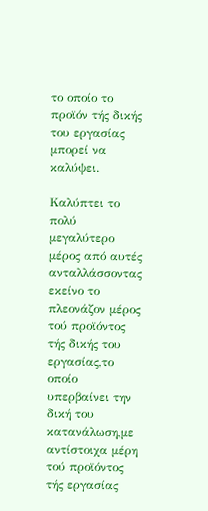το οποίο το προϊόν τής δικής του εργασίας μπορεί να καλύψει.

Καλύπτει το πολύ μεγαλύτερο μέρος από αυτές ανταλλάσσοντας εκείνο το πλεονάζον μέρος τού προϊόντος τής δικής του εργασίας,το οποίο υπερβαίνει την δική του κατανάλωση,με αντίστοιχα μέρη τού προϊόντος τής εργασίας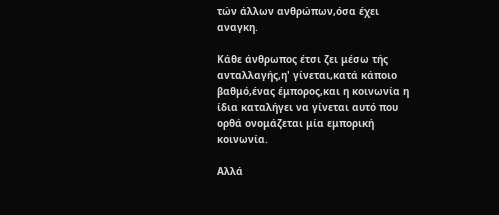τών άλλων ανθρώπων,όσα έχει αναγκη.

Κάθε άνθρωπος έτσι ζει μέσω τής ανταλλαγής,η' γίνεται,κατά κάποιο βαθμό,ένας έμπορος,και η κοινωνία η ίδια καταλήγει να γίνεται αυτό που ορθά ονομάζεται μία εμπορική κοινωνία.

Αλλά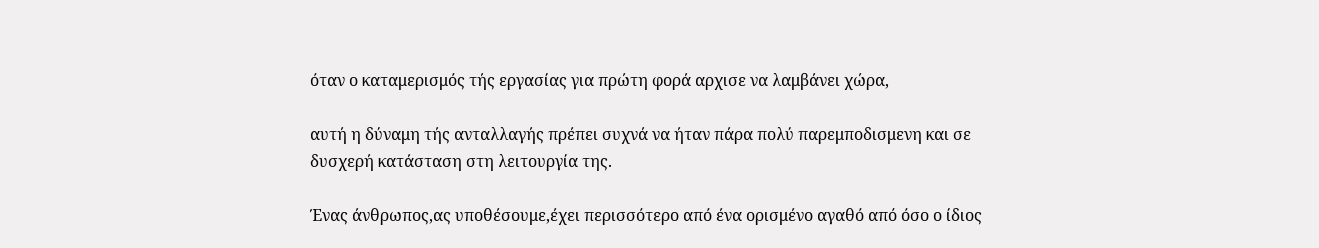όταν ο καταμερισμός τής εργασίας για πρώτη φορά αρχισε να λαμβάνει χώρα,

αυτή η δύναμη τής ανταλλαγής πρέπει συχνά να ήταν πάρα πολύ παρεμποδισμενη και σε δυσχερή κατάσταση στη λειτουργία της.

Ένας άνθρωπος,ας υποθέσουμε,έχει περισσότερο από ένα ορισμένο αγαθό από όσο ο ίδιος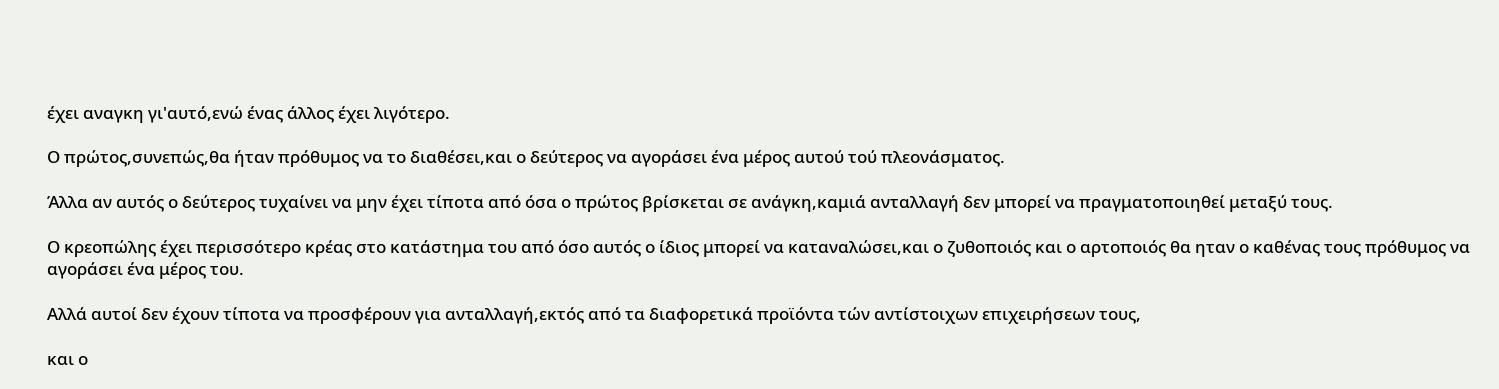έχει αναγκη γι'αυτό,ενώ ένας άλλος έχει λιγότερο.

Ο πρώτος,συνεπώς,θα ήταν πρόθυμος να το διαθέσει,και ο δεύτερος να αγοράσει ένα μέρος αυτού τού πλεονάσματος.

Άλλα αν αυτός ο δεύτερος τυχαίνει να μην έχει τίποτα από όσα ο πρώτος βρίσκεται σε ανάγκη,καμιά ανταλλαγή δεν μπορεί να πραγματοποιηθεί μεταξύ τους.

Ο κρεοπώλης έχει περισσότερο κρέας στο κατάστημα του από όσο αυτός ο ίδιος μπορεί να καταναλώσει,και ο ζυθοποιός και ο αρτοποιός θα ηταν ο καθένας τους πρόθυμος να αγοράσει ένα μέρος του.

Αλλά αυτοί δεν έχουν τίποτα να προσφέρουν για ανταλλαγή,εκτός από τα διαφορετικά προϊόντα τών αντίστοιχων επιχειρήσεων τους,

και ο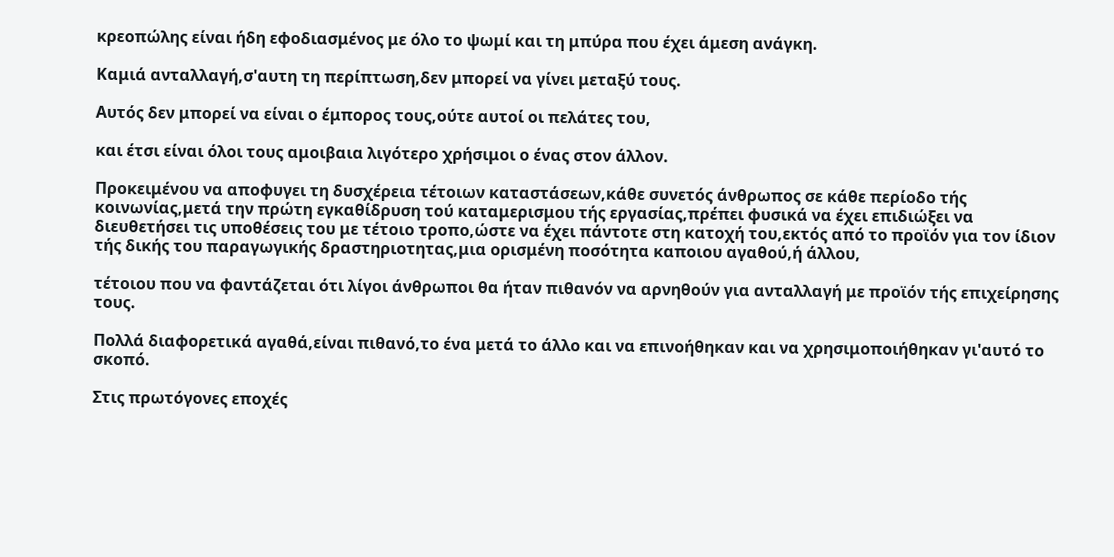κρεοπώλης είναι ήδη εφοδιασμένος με όλο το ψωμί και τη μπύρα που έχει άμεση ανάγκη.

Καμιά ανταλλαγή,σ'αυτη τη περίπτωση,δεν μπορεί να γίνει μεταξύ τους.

Αυτός δεν μπορεί να είναι ο έμπορος τους,ούτε αυτοί οι πελάτες του,

και έτσι είναι όλοι τους αμοιβαια λιγότερο χρήσιμοι ο ένας στον άλλον.

Προκειμένου να αποφυγει τη δυσχέρεια τέτοιων καταστάσεων,κάθε συνετός άνθρωπος σε κάθε περίοδο τής κοινωνίας,μετά την πρώτη εγκαθίδρυση τού καταμερισμου τής εργασίας,πρέπει φυσικά να έχει επιδιώξει να  διευθετήσει τις υποθέσεις του με τέτοιο τροπο,ώστε να έχει πάντοτε στη κατοχή του,εκτός από το προϊόν για τον ίδιον τής δικής του παραγωγικής δραστηριοτητας,μια ορισμένη ποσότητα καποιου αγαθού,ή άλλου,

τέτοιου που να φαντάζεται ότι λίγοι άνθρωποι θα ήταν πιθανόν να αρνηθούν για ανταλλαγή με προϊόν τής επιχείρησης τους.

Πολλά διαφορετικά αγαθά,είναι πιθανό,το ένα μετά το άλλο και να επινοήθηκαν και να χρησιμοποιήθηκαν γι'αυτό το σκοπό.

Στις πρωτόγονες εποχές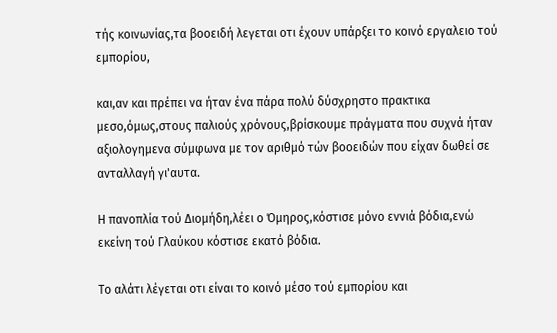τής κοινωνίας,τα βοοειδή λεγεται οτι έχουν υπάρξει το κοινό εργαλειο τού εμπορίου,

και,αν και πρέπει να ήταν ένα πάρα πολύ δύσχρηστο πρακτικα μεσο,όμως,στους παλιούς χρόνους,βρίσκουμε πράγματα που συχνά ήταν αξιολογημενα σύμφωνα με τον αριθμό τών βοοειδών που είχαν δωθεί σε ανταλλαγή γι'αυτα.

Η πανοπλία τού Διομήδη,λέει ο Όμηρος,κόστισε μόνο εννιά βόδια,ενώ εκείνη τού Γλαύκου κόστισε εκατό βόδια.

Το αλάτι λέγεται οτι είναι το κοινό μέσο τού εμπορίου και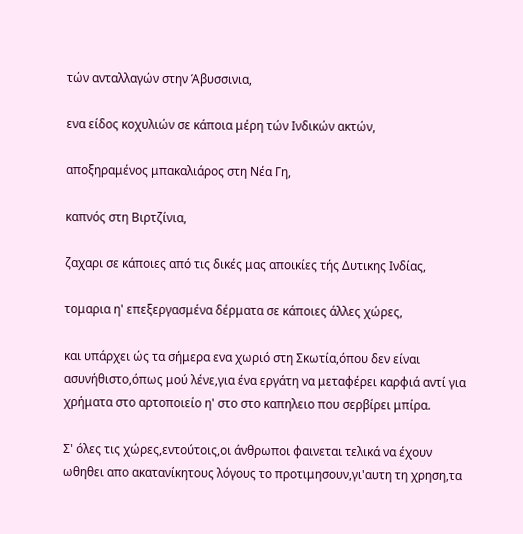τών ανταλλαγών στην Άβυσσινια,

ενα είδος κοχυλιών σε κάποια μέρη τών Ινδικών ακτών,

αποξηραμένος μπακαλιάρος στη Νέα Γη,

καπνός στη Βιρτζίνια,

ζαχαρι σε κάποιες από τις δικές μας αποικίες τής Δυτικης Ινδίας,

τομαρια η' επεξεργασμένα δέρματα σε κάποιες άλλες χώρες,

και υπάρχει ώς τα σήμερα ενα χωριό στη Σκωτία,όπου δεν είναι ασυνήθιστο,όπως μού λένε,για ένα εργάτη να μεταφέρει καρφιά αντί για  χρήματα στο αρτοποιείο η' στο στο καπηλειο που σερβίρει μπίρα.

Σ' όλες τις χώρες,εντούτοις,οι άνθρωποι φαινεται τελικά να έχουν ωθηθει απο ακατανίκητους λόγους το προτιμησουν,γι'αυτη τη χρηση,τα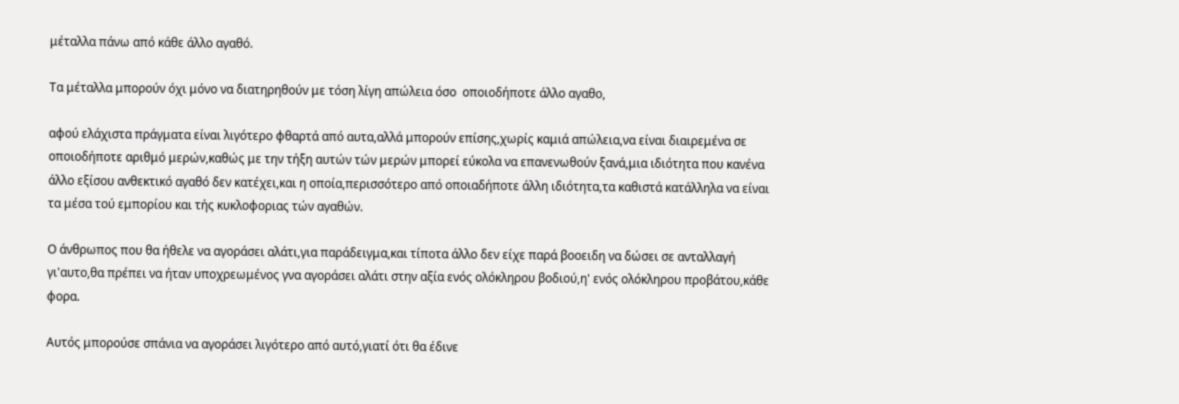μέταλλα πάνω από κάθε άλλο αγαθό.

Τα μέταλλα μπορούν όχι μόνο να διατηρηθούν με τόση λίγη απώλεια όσο  οποιοδήποτε άλλο αγαθο,

αφού ελάχιστα πράγματα είναι λιγότερο φθαρτά από αυτα,αλλά μπορούν επίσης,χωρίς καμιά απώλεια,να είναι διαιρεμένα σε οποιοδήποτε αριθμό μερών,καθώς με την τήξη αυτών τών μερών μπορεί εύκολα να επανενωθούν ξανά,μια ιδιότητα που κανένα άλλο εξίσου ανθεκτικό αγαθό δεν κατέχει,και η οποία,περισσότερο από οποιαδήποτε άλλη ιδιότητα,τα καθιστά κατάλληλα να είναι τα μέσα τού εμπορίου και τής κυκλοφοριας τών αγαθών.

Ο άνθρωπος που θα ήθελε να αγοράσει αλάτι,για παράδειγμα,και τίποτα άλλο δεν είχε παρά βοοειδη να δώσει σε ανταλλαγή γι'αυτο,θα πρέπει να ήταν υποχρεωμένος γνα αγοράσει αλάτι στην αξία ενός ολόκληρου βοδιού,η' ενός ολόκληρου προβάτου,κάθε φορα.

Αυτός μπορούσε σπάνια να αγοράσει λιγότερο από αυτό,γιατί ότι θα έδινε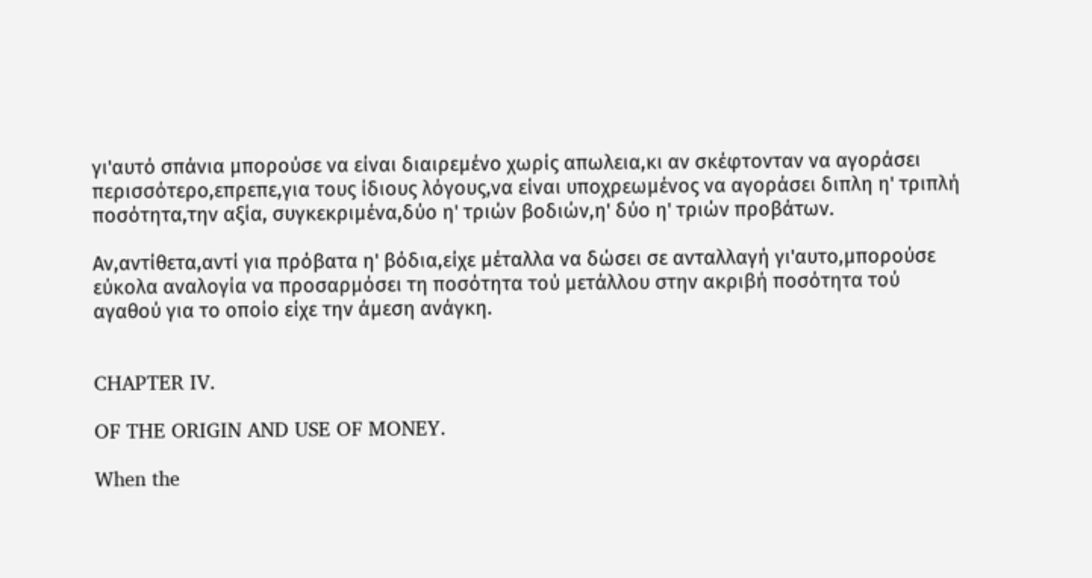γι'αυτό σπάνια μπορούσε να είναι διαιρεμένο χωρίς απωλεια,κι αν σκέφτονταν να αγοράσει περισσότερο,επρεπε,για τους ίδιους λόγους,να είναι υποχρεωμένος να αγοράσει διπλη η' τριπλή ποσότητα,την αξία, συγκεκριμένα,δύο η' τριών βοδιών,η' δύο η' τριών προβάτων.

Αν,αντίθετα,αντί για πρόβατα η' βόδια,είχε μέταλλα να δώσει σε ανταλλαγή γι'αυτο,μπορούσε εύκολα αναλογία να προσαρμόσει τη ποσότητα τού μετάλλου στην ακριβή ποσότητα τού αγαθού για το οποίο είχε την άμεση ανάγκη.


CHAPTER IV.

OF THE ORIGIN AND USE OF MONEY.

When the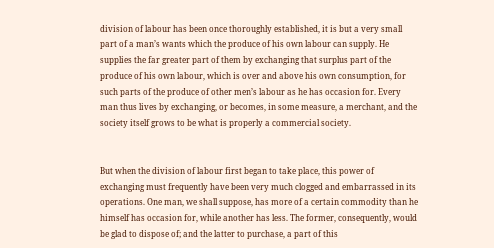division of labour has been once thoroughly established, it is but a very small part of a man’s wants which the produce of his own labour can supply. He supplies the far greater part of them by exchanging that surplus part of the produce of his own labour, which is over and above his own consumption, for such parts of the produce of other men’s labour as he has occasion for. Every man thus lives by exchanging, or becomes, in some measure, a merchant, and the society itself grows to be what is properly a commercial society.


But when the division of labour first began to take place, this power of exchanging must frequently have been very much clogged and embarrassed in its operations. One man, we shall suppose, has more of a certain commodity than he himself has occasion for, while another has less. The former, consequently, would be glad to dispose of; and the latter to purchase, a part of this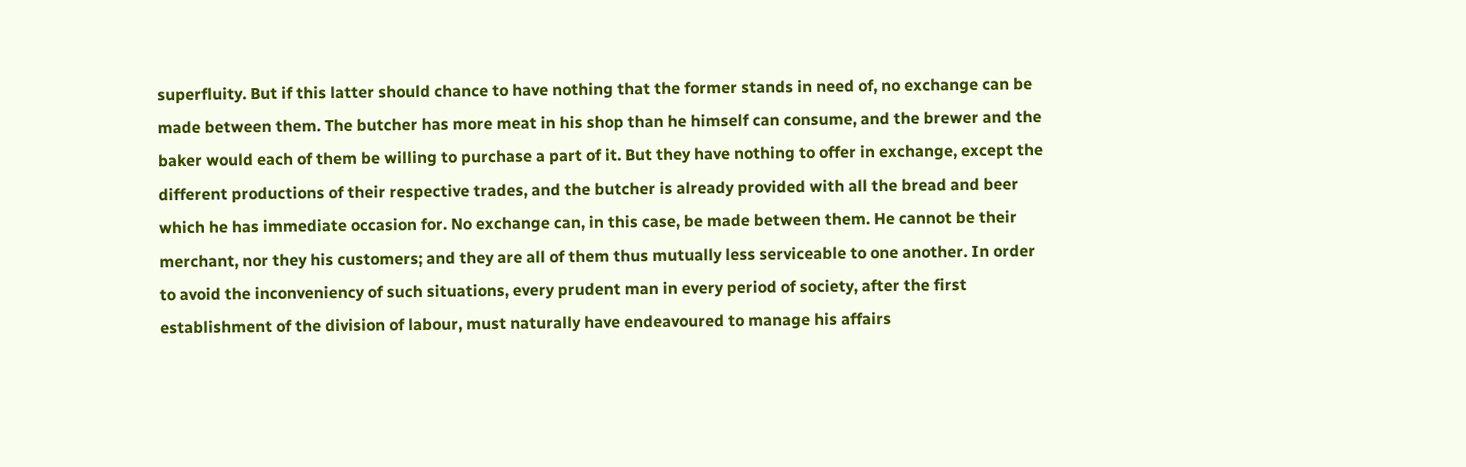superfluity. But if this latter should chance to have nothing that the former stands in need of, no exchange can be made between them. The butcher has more meat in his shop than he himself can consume, and the brewer and the baker would each of them be willing to purchase a part of it. But they have nothing to offer in exchange, except the different productions of their respective trades, and the butcher is already provided with all the bread and beer which he has immediate occasion for. No exchange can, in this case, be made between them. He cannot be their merchant, nor they his customers; and they are all of them thus mutually less serviceable to one another. In order to avoid the inconveniency of such situations, every prudent man in every period of society, after the first establishment of the division of labour, must naturally have endeavoured to manage his affairs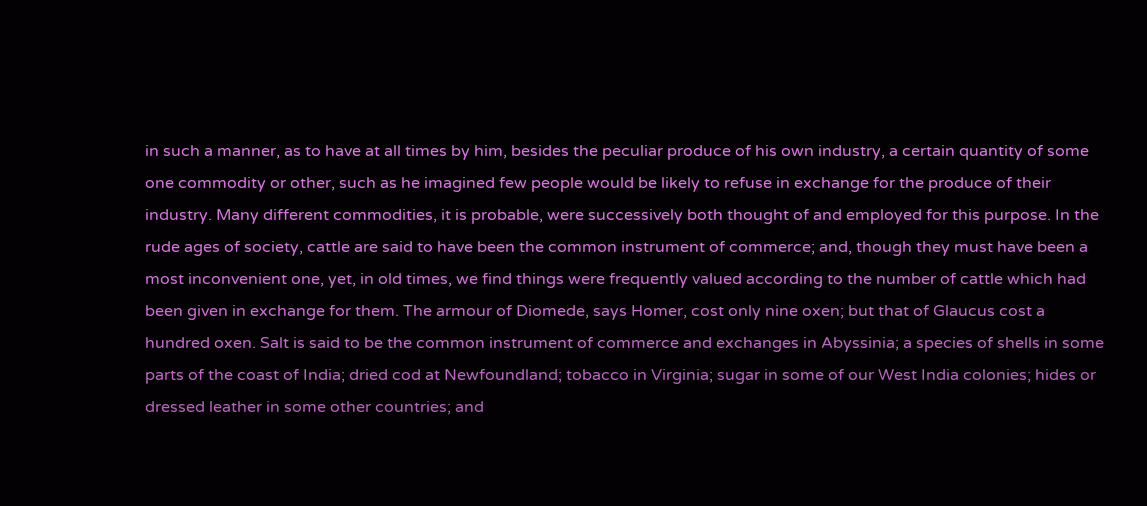in such a manner, as to have at all times by him, besides the peculiar produce of his own industry, a certain quantity of some one commodity or other, such as he imagined few people would be likely to refuse in exchange for the produce of their industry. Many different commodities, it is probable, were successively both thought of and employed for this purpose. In the rude ages of society, cattle are said to have been the common instrument of commerce; and, though they must have been a most inconvenient one, yet, in old times, we find things were frequently valued according to the number of cattle which had been given in exchange for them. The armour of Diomede, says Homer, cost only nine oxen; but that of Glaucus cost a hundred oxen. Salt is said to be the common instrument of commerce and exchanges in Abyssinia; a species of shells in some parts of the coast of India; dried cod at Newfoundland; tobacco in Virginia; sugar in some of our West India colonies; hides or dressed leather in some other countries; and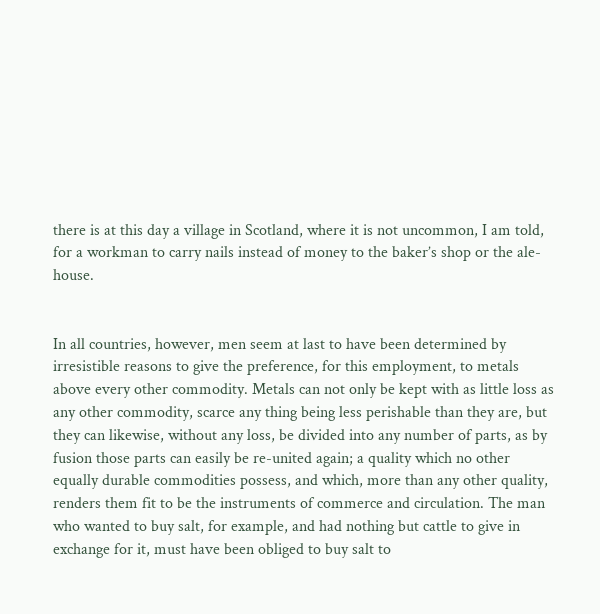there is at this day a village in Scotland, where it is not uncommon, I am told, for a workman to carry nails instead of money to the baker’s shop or the ale-house.


In all countries, however, men seem at last to have been determined by irresistible reasons to give the preference, for this employment, to metals above every other commodity. Metals can not only be kept with as little loss as any other commodity, scarce any thing being less perishable than they are, but they can likewise, without any loss, be divided into any number of parts, as by fusion those parts can easily be re-united again; a quality which no other equally durable commodities possess, and which, more than any other quality, renders them fit to be the instruments of commerce and circulation. The man who wanted to buy salt, for example, and had nothing but cattle to give in exchange for it, must have been obliged to buy salt to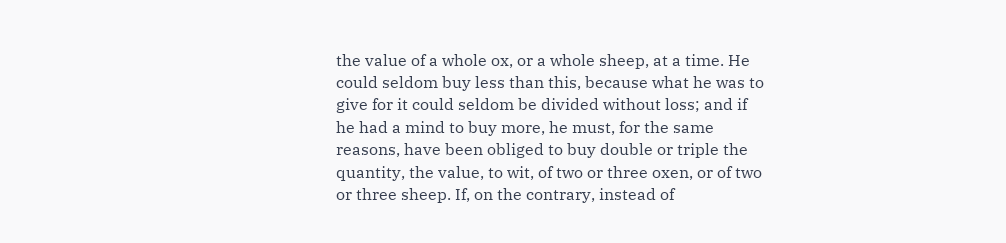the value of a whole ox, or a whole sheep, at a time. He could seldom buy less than this, because what he was to give for it could seldom be divided without loss; and if he had a mind to buy more, he must, for the same reasons, have been obliged to buy double or triple the quantity, the value, to wit, of two or three oxen, or of two or three sheep. If, on the contrary, instead of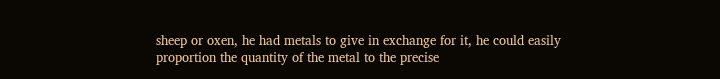sheep or oxen, he had metals to give in exchange for it, he could easily proportion the quantity of the metal to the precise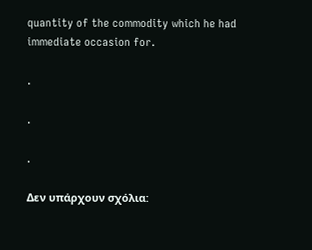quantity of the commodity which he had immediate occasion for.

.

.

.

Δεν υπάρχουν σχόλια: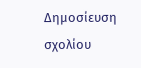Δημοσίευση σχολίου